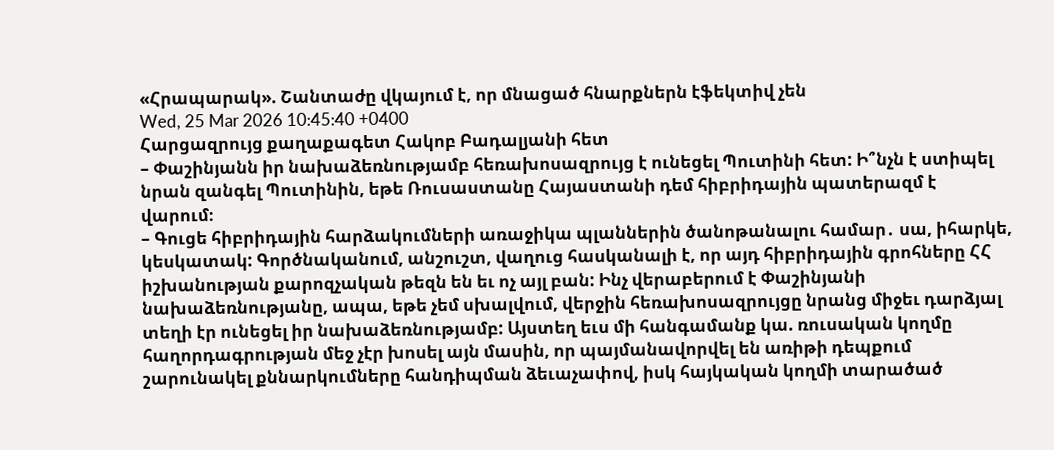«Հրապարակ». Շանտաժը վկայում է, որ մնացած հնարքներն էֆեկտիվ չեն
Wed, 25 Mar 2026 10:45:40 +0400
Հարցազրույց քաղաքագետ Հակոբ Բադալյանի հետ
– Փաշինյանն իր նախաձեռնությամբ հեռախոսազրույց է ունեցել Պուտինի հետ: Ի՞նչն է ստիպել նրան զանգել Պուտինին, եթե Ռուսաստանը Հայաստանի դեմ հիբրիդային պատերազմ է վարում։
– Գուցե հիբրիդային հարձակումների առաջիկա պլաններին ծանոթանալու համար․ սա, իհարկե, կեսկատակ: Գործնականում, անշուշտ, վաղուց հասկանալի է, որ այդ հիբրիդային գրոհները ՀՀ իշխանության քարոզչական թեզն են եւ ոչ այլ բան: Ինչ վերաբերում է Փաշինյանի նախաձեռնությանը, ապա, եթե չեմ սխալվում, վերջին հեռախոսազրույցը նրանց միջեւ դարձյալ տեղի էր ունեցել իր նախաձեռնությամբ: Այստեղ եւս մի հանգամանք կա. ռուսական կողմը հաղորդագրության մեջ չէր խոսել այն մասին, որ պայմանավորվել են առիթի դեպքում շարունակել քննարկումները հանդիպման ձեւաչափով, իսկ հայկական կողմի տարածած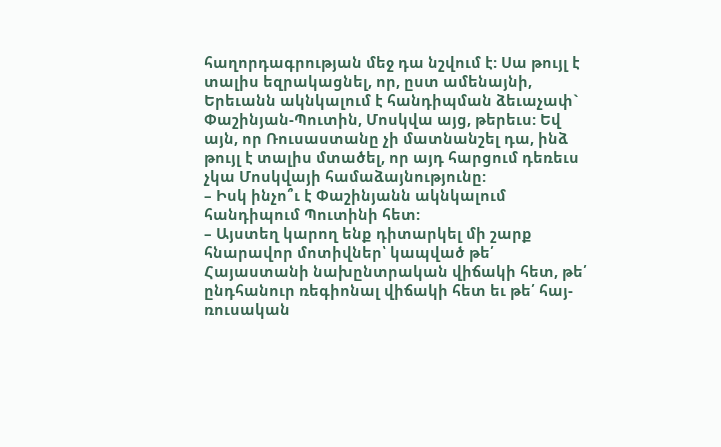հաղորդագրության մեջ դա նշվում է: Սա թույլ է տալիս եզրակացնել, որ, ըստ ամենայնի, Երեւանն ակնկալում է հանդիպման ձեւաչափ` Փաշինյան-Պուտին, Մոսկվա այց, թերեւս: Եվ այն, որ Ռուսաստանը չի մատնանշել դա, ինձ թույլ է տալիս մտածել, որ այդ հարցում դեռեւս չկա Մոսկվայի համաձայնությունը:
– Իսկ ինչո՞ւ է Փաշինյանն ակնկալում հանդիպում Պուտինի հետ:
– Այստեղ կարող ենք դիտարկել մի շարք հնարավոր մոտիվներ՝ կապված թե՛ Հայաստանի նախընտրական վիճակի հետ, թե՛ ընդհանուր ռեգիոնալ վիճակի հետ եւ թե՛ հայ-ռուսական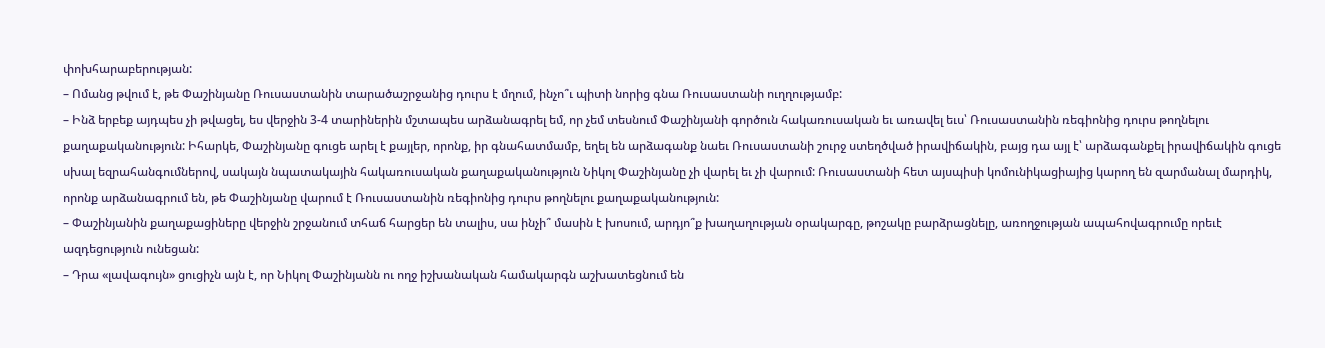փոխհարաբերության:
– Ոմանց թվում է, թե Փաշինյանը Ռուսաստանին տարածաշրջանից դուրս է մղում, ինչո՞ւ պիտի նորից գնա Ռուսաստանի ուղղությամբ:
– Ինձ երբեք այդպես չի թվացել, ես վերջին 3-4 տարիներին մշտապես արձանագրել եմ, որ չեմ տեսնում Փաշինյանի գործուն հակառուսական եւ առավել եւս՝ Ռուսաստանին ռեգիոնից դուրս թողնելու քաղաքականություն: Իհարկե, Փաշինյանը գուցե արել է քայլեր, որոնք, իր գնահատմամբ, եղել են արձագանք նաեւ Ռուսաստանի շուրջ ստեղծված իրավիճակին, բայց դա այլ է՝ արձագանքել իրավիճակին գուցե սխալ եզրահանգումներով, սակայն նպատակային հակառուսական քաղաքականություն Նիկոլ Փաշինյանը չի վարել եւ չի վարում: Ռուսաստանի հետ այսպիսի կոմունիկացիայից կարող են զարմանալ մարդիկ, որոնք արձանագրում են, թե Փաշինյանը վարում է Ռուսաստանին ռեգիոնից դուրս թողնելու քաղաքականություն:
– Փաշինյանին քաղաքացիները վերջին շրջանում տհաճ հարցեր են տալիս, սա ինչի՞ մասին է խոսում, արդյո՞ք խաղաղության օրակարգը, թոշակը բարձրացնելը, առողջության ապահովագրումը որեւէ ազդեցություն ունեցան:
– Դրա «լավագույն» ցուցիչն այն է, որ Նիկոլ Փաշինյանն ու ողջ իշխանական համակարգն աշխատեցնում են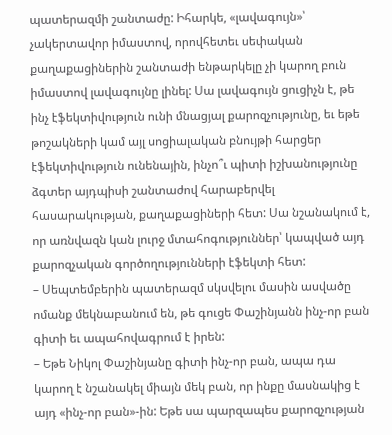պատերազմի շանտաժը: Իհարկե, «լավագույն»՝ չակերտավոր իմաստով, որովհետեւ սեփական քաղաքացիներին շանտաժի ենթարկելը չի կարող բուն իմաստով լավագույնը լինել: Սա լավագույն ցուցիչն է, թե ինչ էֆեկտիվություն ունի մնացյալ քարոզչությունը, եւ եթե թոշակների կամ այլ սոցիալական բնույթի հարցեր էֆեկտիվություն ունենային, ինչո՞ւ պիտի իշխանությունը ձգտեր այդպիսի շանտաժով հարաբերվել հասարակության, քաղաքացիների հետ: Սա նշանակում է, որ առնվազն կան լուրջ մտահոգություններ՝ կապված այդ քարոզչական գործողությունների էֆեկտի հետ:
– Սեպտեմբերին պատերազմ սկսվելու մասին ասվածը ոմանք մեկնաբանում են, թե գուցե Փաշինյանն ինչ-որ բան գիտի եւ ապահովագրում է իրեն:
– Եթե Նիկոլ Փաշինյանը գիտի ինչ-որ բան, ապա դա կարող է նշանակել միայն մեկ բան, որ ինքը մասնակից է այդ «ինչ-որ բան»-ին: Եթե սա պարզապես քարոզչության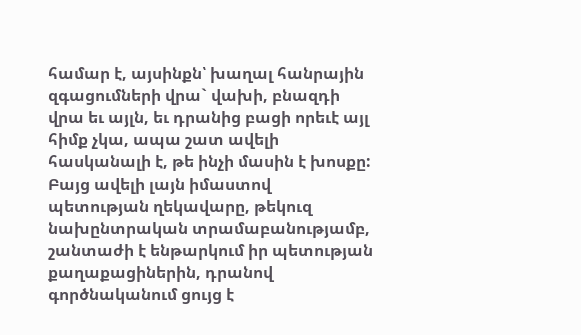համար է, այսինքն՝ խաղալ հանրային զգացումների վրա` վախի, բնազդի վրա եւ այլն, եւ դրանից բացի որեւէ այլ հիմք չկա, ապա շատ ավելի հասկանալի է, թե ինչի մասին է խոսքը: Բայց ավելի լայն իմաստով պետության ղեկավարը, թեկուզ նախընտրական տրամաբանությամբ, շանտաժի է ենթարկում իր պետության քաղաքացիներին, դրանով գործնականում ցույց է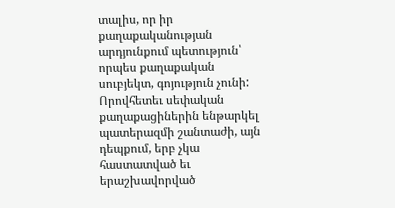տալիս, որ իր քաղաքականության արդյունքում պետություն՝ որպես քաղաքական սուբյեկտ, գոյություն չունի: Որովհետեւ սեփական քաղաքացիներին ենթարկել պատերազմի շանտաժի, այն դեպքում, երբ չկա հաստատված եւ երաշխավորված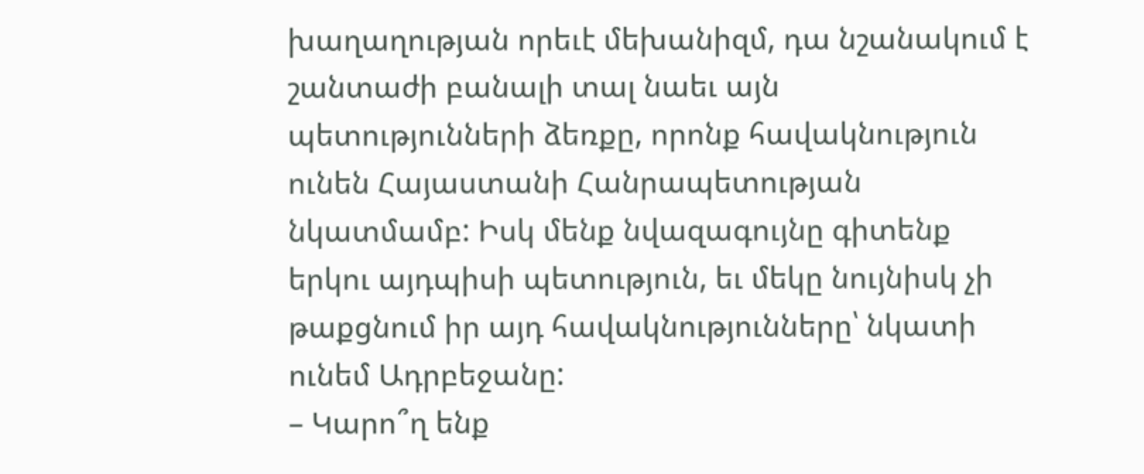խաղաղության որեւէ մեխանիզմ, դա նշանակում է շանտաժի բանալի տալ նաեւ այն պետությունների ձեռքը, որոնք հավակնություն ունեն Հայաստանի Հանրապետության նկատմամբ: Իսկ մենք նվազագույնը գիտենք երկու այդպիսի պետություն, եւ մեկը նույնիսկ չի թաքցնում իր այդ հավակնությունները՝ նկատի ունեմ Ադրբեջանը:
– Կարո՞ղ ենք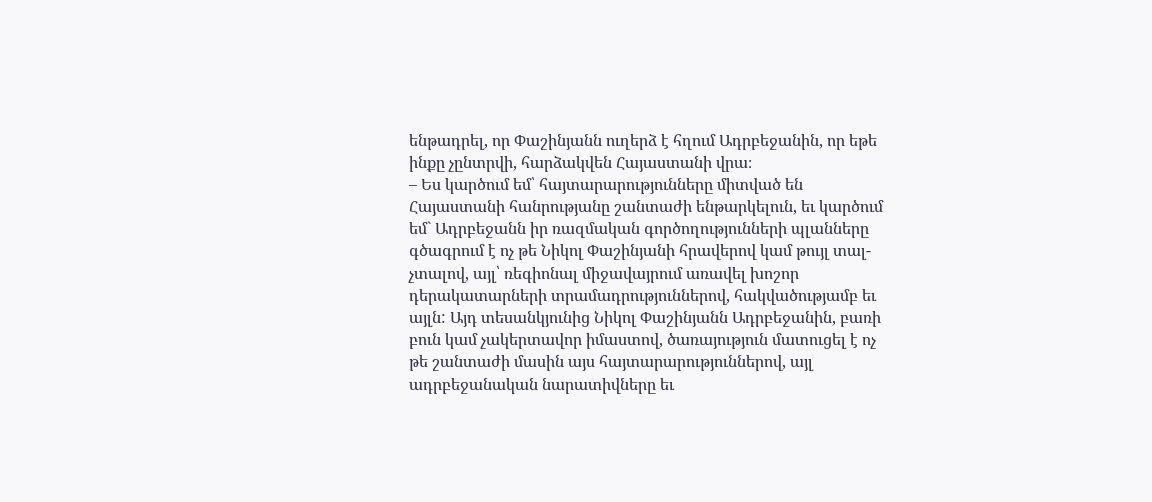ենթադրել, որ Փաշինյանն ուղերձ է հղում Ադրբեջանին, որ եթե ինքը չընտրվի, հարձակվեն Հայաստանի վրա։
– Ես կարծում եմ՝ հայտարարությունները միտված են Հայաստանի հանրությանը շանտաժի ենթարկելուն, եւ կարծում եմ` Ադրբեջանն իր ռազմական գործողությունների պլանները գծագրում է ոչ թե Նիկոլ Փաշինյանի հրավերով կամ թույլ տալ-չտալով, այլ՝ ռեգիոնալ միջավայրում առավել խոշոր դերակատարների տրամադրություններով, հակվածությամբ եւ այլն: Այդ տեսանկյունից Նիկոլ Փաշինյանն Ադրբեջանին, բառի բուն կամ չակերտավոր իմաստով, ծառայություն մատուցել է ոչ թե շանտաժի մասին այս հայտարարություններով, այլ ադրբեջանական նարատիվները եւ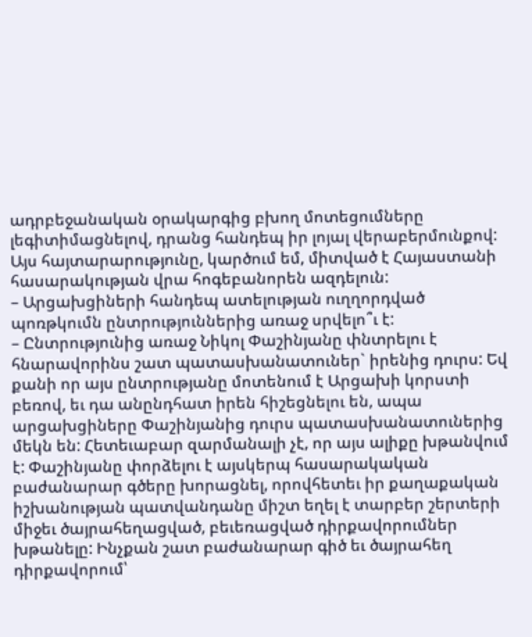ադրբեջանական օրակարգից բխող մոտեցումները լեգիտիմացնելով, դրանց հանդեպ իր լոյալ վերաբերմունքով: Այս հայտարարությունը, կարծում եմ, միտված է Հայաստանի հասարակության վրա հոգեբանորեն ազդելուն:
– Արցախցիների հանդեպ ատելության ուղղորդված պոռթկումն ընտրություններից առաջ սրվելո՞ւ է:
– Ընտրությունից առաջ Նիկոլ Փաշինյանը փնտրելու է հնարավորինս շատ պատասխանատուներ` իրենից դուրս: Եվ քանի որ այս ընտրությանը մոտենում է Արցախի կորստի բեռով, եւ դա անընդհատ իրեն հիշեցնելու են, ապա արցախցիները Փաշինյանից դուրս պատասխանատուներից մեկն են: Հետեւաբար զարմանալի չէ, որ այս ալիքը խթանվում է: Փաշինյանը փորձելու է այսկերպ հասարակական բաժանարար գծերը խորացնել, որովհետեւ իր քաղաքական իշխանության պատվանդանը միշտ եղել է տարբեր շերտերի միջեւ ծայրահեղացված, բեւեռացված դիրքավորումներ խթանելը: Ինչքան շատ բաժանարար գիծ եւ ծայրահեղ դիրքավորում՝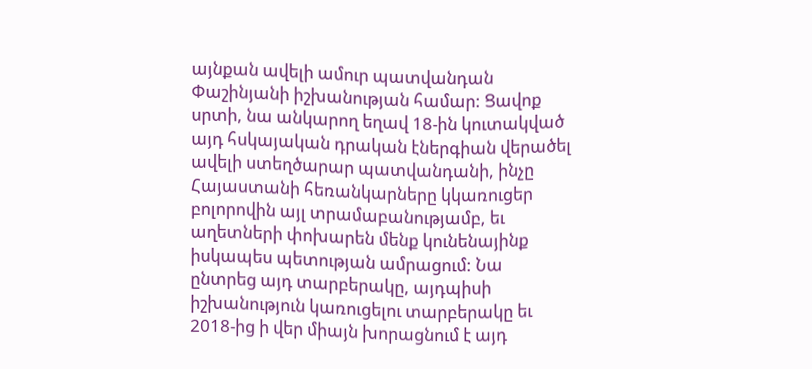այնքան ավելի ամուր պատվանդան Փաշինյանի իշխանության համար: Ցավոք սրտի, նա անկարող եղավ 18-ին կուտակված այդ հսկայական դրական էներգիան վերածել ավելի ստեղծարար պատվանդանի, ինչը Հայաստանի հեռանկարները կկառուցեր բոլորովին այլ տրամաբանությամբ, եւ աղետների փոխարեն մենք կունենայինք իսկապես պետության ամրացում: Նա ընտրեց այդ տարբերակը, այդպիսի իշխանություն կառուցելու տարբերակը եւ 2018-ից ի վեր միայն խորացնում է այդ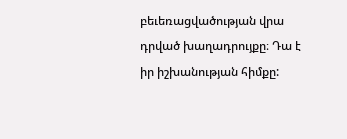բեւեռացվածության վրա դրված խաղադրույքը։ Դա է իր իշխանության հիմքը: